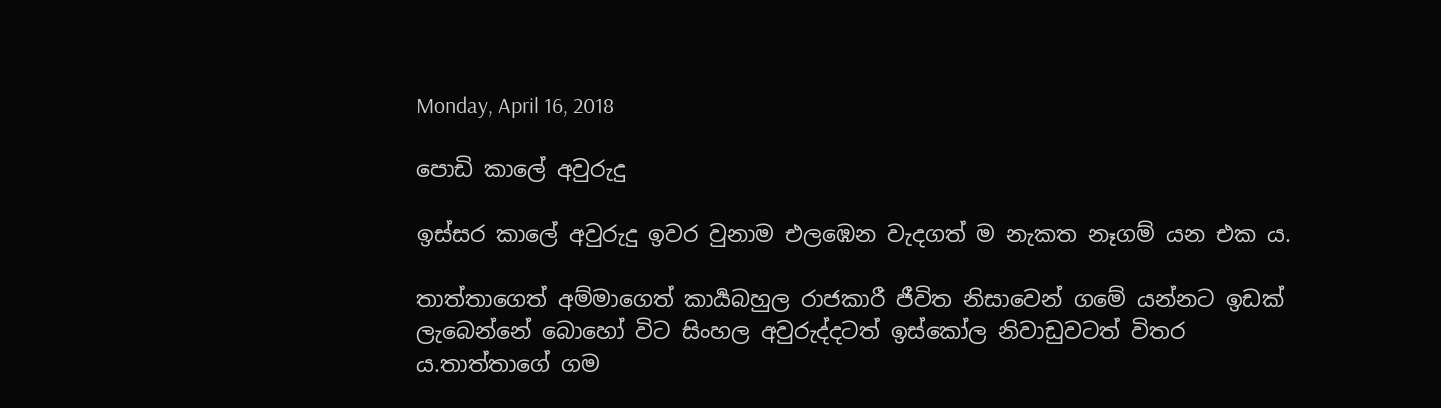Monday, April 16, 2018

පොඩි කාලේ අවුරුදු

ඉස්සර කාලේ අවුරුදු ඉවර වුනාම එලඹෙන වැදගත් ම නැකත නෑගම් යන එක ය.

තාත්තාගෙත් අම්මාගෙත් කාර්‍යබහුල රාජකාරී ජීවිත නිසාවෙන් ගමේ යන්නට ඉඩක් ලැබෙන්නේ බොහෝ විට සිංහල අවුරුද්දටත් ඉස්කෝල නිවාඩුවටත් විතර ය.තාත්තාගේ ගම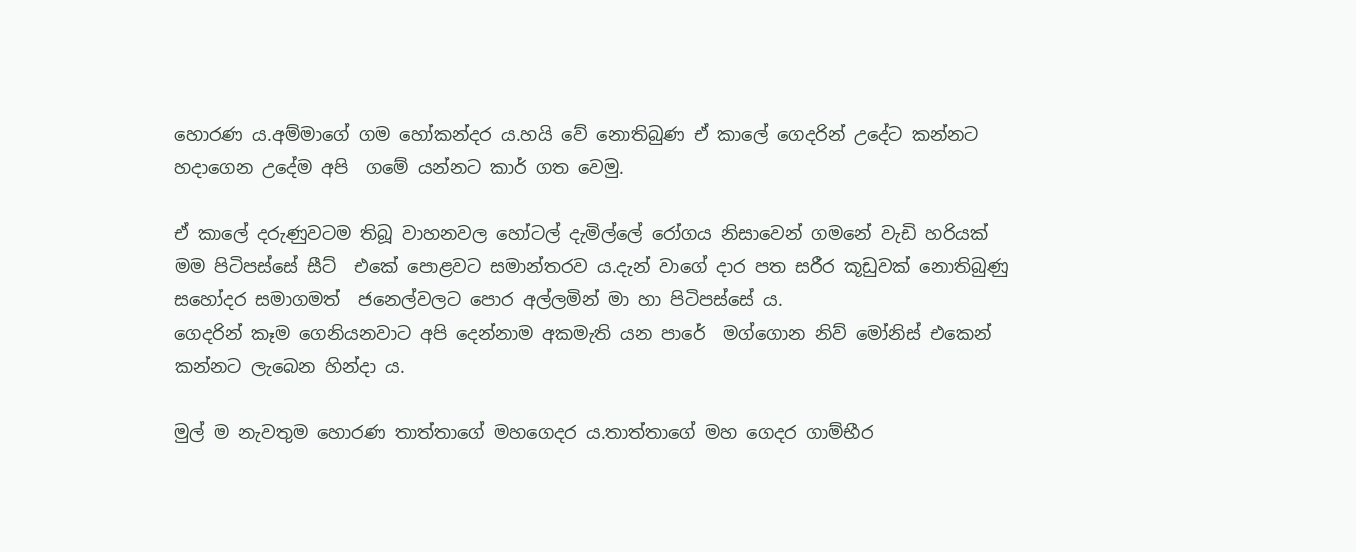හොරණ ය.අම්මාගේ ගම හෝකන්දර ය.හයි වේ නොතිබුණ ඒ කාලේ ගෙදරින් උදේට කන්නට හදාගෙන උදේම අපි  ගමේ යන්නට කාර් ගත වෙමු.

ඒ කාලේ දරුණුවටම තිබූ වාහනවල හෝටල් දැමිල්ලේ රෝගය නිසාවෙන් ගමනේ වැඩි හරියක් මම පිටිපස්සේ සීට්  එකේ පොළවට සමාන්තරව ය.දැන් වාගේ දාර පත සරීර කූඩුවක් නොතිබුණු සහෝදර සමාගමත්  ජනෙල්වලට පොර අල්ලමින් මා හා පිටිපස්සේ ය.
ගෙදරින් කෑම ගෙනියනවාට අපි දෙන්නාම අකමැති යන පාරේ  මග්ගොන නිව් මෝනිස් එකෙන් කන්නට ලැබෙන හින්දා ය.

මුල් ම නැවතුම හොරණ තාත්තාගේ මහගෙදර ය.තාත්තාගේ මහ ගෙදර ගාම්භීර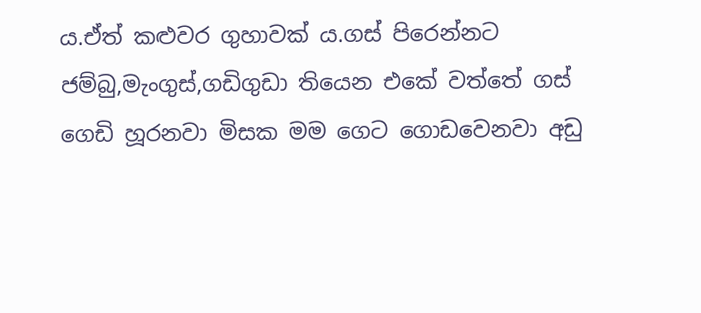ය.ඒත් කළුවර ගුහාවක් ය.ගස් පිරෙන්නට ජම්බු,මැංගුස්,ගඩිගුඩා තියෙන එකේ වත්තේ ගස් ගෙඩි හූරනවා මිසක මම ගෙට ගොඩවෙනවා අඩු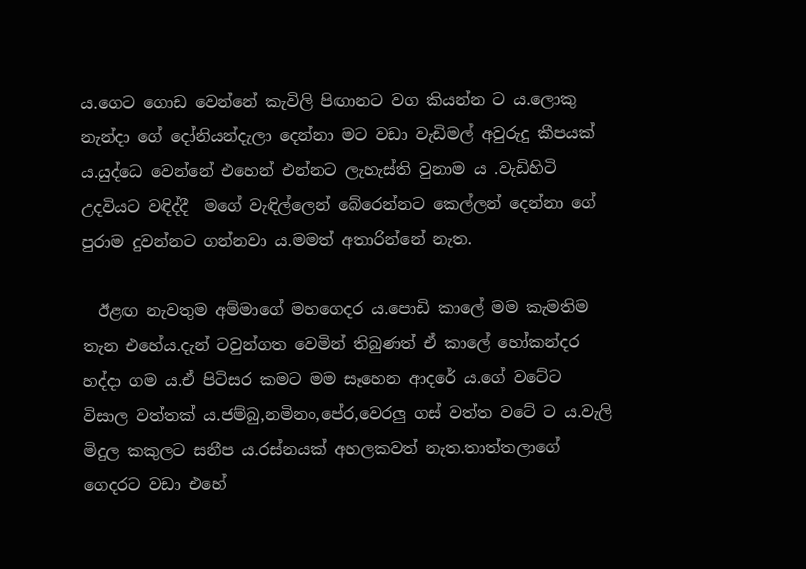ය.ගෙට ගොඩ වෙන්නේ කැවිලි පිඟානට වග කියන්න ට ය.ලොකු නැන්දා ගේ දෝනියන්දැලා දෙන්නා මට වඩා වැඩිමල් අවුරුදු කීපයක් ය.යුද්ධෙ වෙන්නේ එහෙන් එන්නට ලැහැස්ති වුනාම ය .වැඩිහිටි උදවියට වඳිද්දී  මගේ වැඳිල්ලෙන් බේරෙන්නට කෙල්ලන් දෙන්නා ගේ පුරාම දුවන්නට ගන්නවා ය.මමත් අතාරින්නේ නැත.

  ඊළඟ නැවතුම අම්මාගේ මහගෙදර ය.පොඩි කාලේ මම කැමතිම  තැන එහේය.දැන් ටවුන්ගත වෙමින් තිබුණත් ඒ කාලේ හෝකන්දර හද්දා ගම ය.ඒ පිටිසර කමට මම සෑහෙන ආදරේ ය.ගේ වටේට විසාල වත්තක් ය.ජම්බු,නමිනං,පේර,වෙරලු ගස් වත්ත වටේ ට ය.වැලි මිදුල කකුලට සනීප ය.රස්නයක් අහලකවත් නැත.තාත්තලාගේ ගෙදරට වඩා එහේ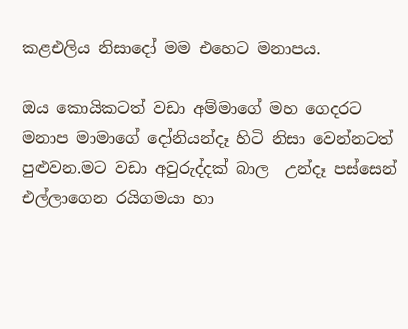කළඑලිය නිසාදෝ මම එහෙට මනාපය.

ඔය කොයිකටත් වඩා අම්මාගේ මහ ගෙදරට මනාප මාමාගේ දෝනියන්දෑ හිටි නිසා වෙන්නටත් පුළුවන.මට වඩා අවුරුද්දක් බාල  උන්දෑ පස්සෙන් එල්ලාගෙන රයිගමයා හා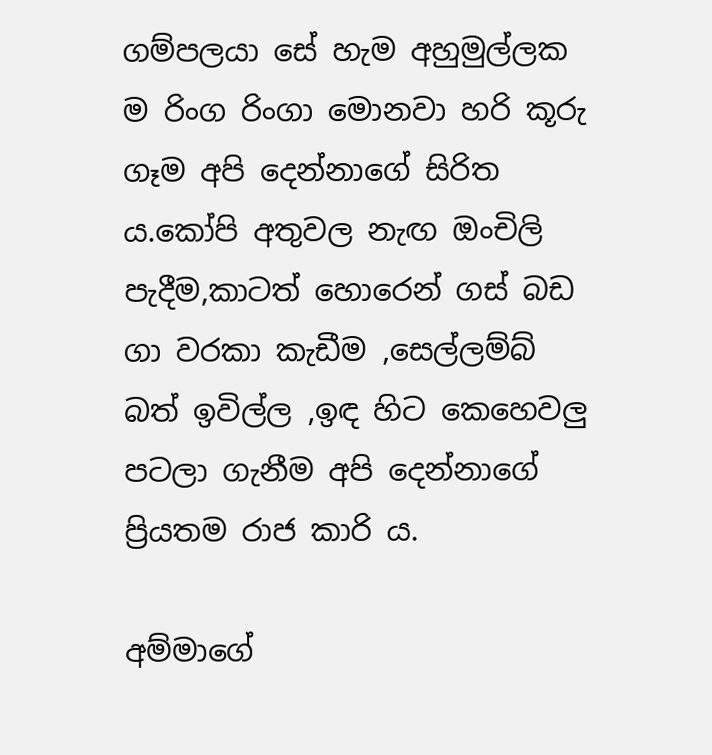ගම්පලයා සේ හැම අහුමුල්ලක ම රිංග රිංගා මොනවා හරි කූරු ගෑම අපි දෙන්නාගේ සිරිත ය.කෝපි අතුවල නැඟ ඔංචිලි පැදීම,කාටත් හොරෙන් ගස් බඩ ගා වරකා කැඩීම ,සෙල්ලම්බ් බත් ඉවිල්ල ,ඉඳ හිට කෙහෙවලු පටලා ගැනීම අපි දෙන්නාගේ ප්‍රියතම රාජ කාරි ය.

අම්මාගේ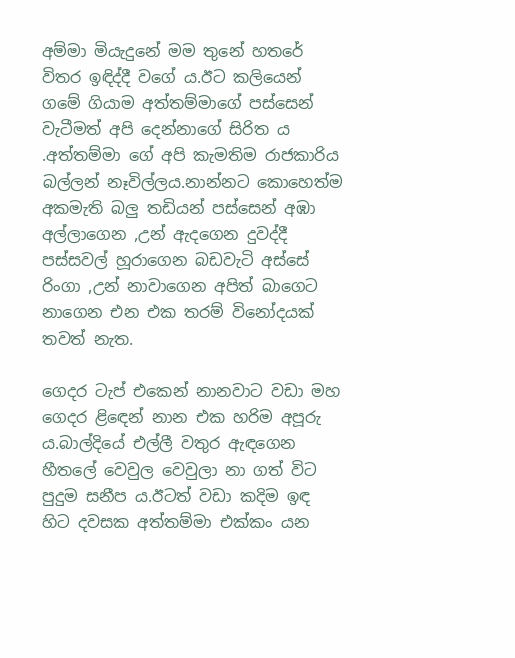අම්මා මියැදුනේ මම තුනේ හතරේ විතර ඉඳිද්දී වගේ ය.ඊට කලියෙන් ගමේ ගියාම අත්තම්මාගේ පස්සෙන් වැටීමත් අපි දෙන්නාගේ සිරිත ය .අත්තම්මා ගේ අපි කැමතිම රාජකාරිය බල්ලන් නෑවිල්ලය.නාන්නට කොහෙත්ම අකමැති බලු තඩියන් පස්සෙන් අඹා අල්ලාගෙන ,උන් ඇදගෙන දුවද්දී පස්සවල් හූරාගෙන බඩවැටි අස්සේ රිංගා ,උන් නාවාගෙන අපිත් බාගෙට නාගෙන එන එක තරම් විනෝදයක් තවත් නැත.

ගෙදර ටැප් එකෙන් නානවාට වඩා මහ ගෙදර ළිඳෙන් නාන එක හරිම අපූරු ය.බාල්දියේ එල්ලී වතුර ඇඳගෙන හීතලේ වෙවුල වෙවුලා නා ගත් විට පුදුම සනීප ය.ඊටත් වඩා කදිම ඉඳ හිට දවසක අත්තම්මා එක්කං යන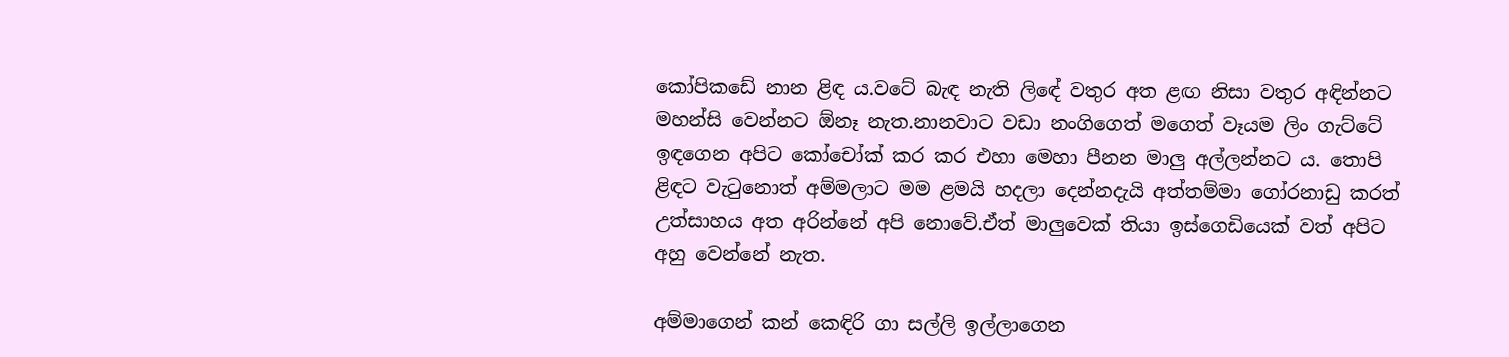කෝපිකඩේ නාන ළිඳ ය.වටේ බැඳ නැති ලිඳේ වතුර අත ළඟ නිසා වතුර අඳින්නට මහන්සි වෙන්නට ඕනෑ නැත.නානවාට වඩා නංගිගෙත් මගෙත් වෑයම ලිං ගැට්ටේ ඉඳගෙන අපිට කෝචෝක් කර කර එහා මෙහා පීනන මාලු අල්ලන්නට ය. තොපි ළිඳට වැටුනොත් අම්මලාට මම ළමයි හදලා දෙන්නදැයි අත්තම්මා ගෝරනාඩු කරත් උත්සාහය අත අරින්නේ අපි නොවේ.ඒත් මාලුවෙක් තියා ඉස්ගෙඩියෙක් වත් අපිට අහු වෙන්නේ නැත.

අම්මාගෙන් කන් කෙඳිරි ගා සල්ලි ඉල්ලාගෙන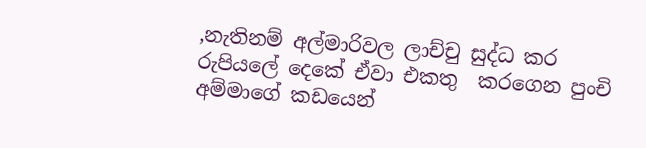,නැතිනම් අල්මාරිවල ලාච්චු සුද්ධ කර රුපියලේ දෙකේ ඒවා එකතු  කරගෙන පුංචි අම්මාගේ කඩයෙන්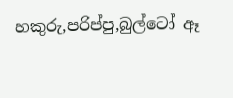හකුරු,පරිප්පු,බුල්ටෝ ඈ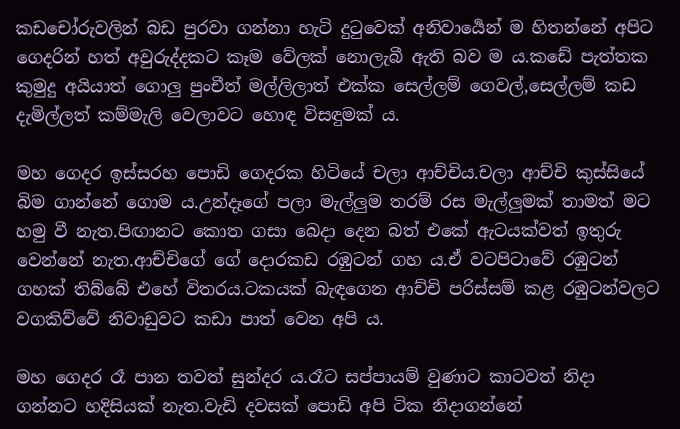කඩචෝරුවලින් බඩ පුරවා ගන්නා හැටි දුටුවෙක් අනිවාර්‍යෙන් ම හිතන්නේ අපිට ගෙදරින් හත් අවුරුද්දකට කෑම වේලක් නොලැබී ඇති බව ම ය.කඩේ පැත්තක කුමුදු අයියාත් ගොලු පුංචීත් මල්ලිලාත් එක්ක සෙල්ලම් ගෙවල්,සෙල්ලම් කඩ දැමිල්ලත් කම්මැලි වෙලාවට හොඳ විසඳුමක් ය.

මහ ගෙදර ඉස්සරහ පොඩි ගෙදරක හිටියේ චලා ආච්චිය.චලා ආච්චි කුස්සියේ බිම ගාන්නේ ගොම ය.උන්දෑගේ පලා මැල්ලුම තරම් රස මැල්ලුමක් තාමත් මට හමු වී නැත.පිඟානට කොත ගසා බෙදා දෙන බත් එකේ ඇටයක්වත් ඉතුරු වෙන්නේ නැත.ආච්චිගේ ගේ දොරකඩ රඹුටන් ගහ ය.ඒ වටපිටාවේ රඹුටන් ගහක් තිබ්බේ එහේ විතරය.ටකයක් බැඳගෙන ආච්චි පරිස්සම් කළ රඹුටන්වලට වගකිව්වේ නිවාඩුවට කඩා පාත් වෙන අපි ය.

මහ ගෙදර රෑ පාන තවත් සුන්දර ය.රෑට සප්පායම් වුණාට කාටවත් නිදා ගන්නට හදිසියක් නැත.වැඩි දවසක් පොඩි අපි ටික නිදාගන්නේ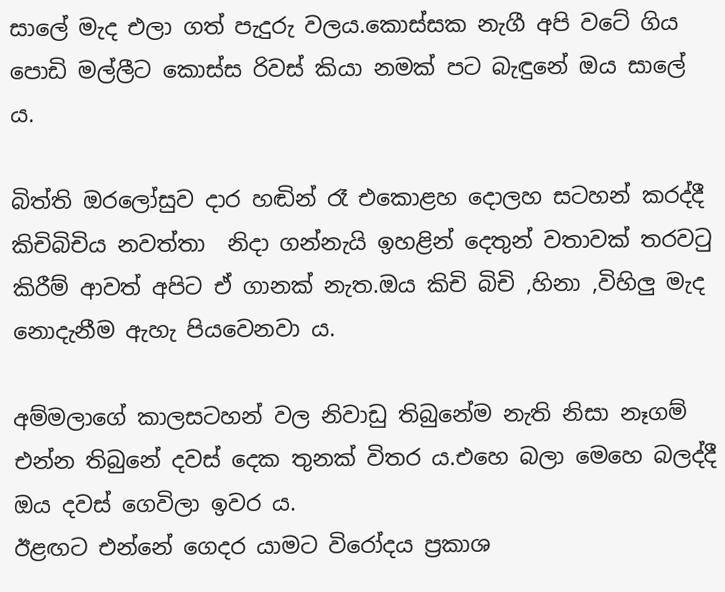සාලේ මැද එලා ගත් පැදුරු වලය.කොස්සක නැගී අපි වටේ ගිය පොඩි මල්ලීට කොස්ස රිවස් කියා නමක් පට බැඳුනේ ඔය සාලේ ය.

බිත්ති ඔරලෝසුව දාර හඬින් රෑ එකොළහ දොලහ සටහන් කරද්දී කිචිබිචිය නවත්තා  නිදා ගන්නැයි ඉහළින් දෙතුන් වතාවක් තරවටු කිරීම් ආවත් අපිට ඒ ගානක් නැත.ඔය කිචි බිචි ,හිනා ,විහිලු මැද නොදැනීම ඇහැ පියවෙනවා ය.

අම්මලාගේ කාලසටහන් වල නිවාඩු තිබුනේම නැති නිසා නෑගම් එන්න තිබුනේ දවස් දෙක තුනක් විතර ය.එහෙ බලා මෙහෙ බලද්දී ඔය දවස් ගෙවිලා ඉවර ය.
ඊළඟට එන්නේ ගෙදර යාමට විරෝදය ප්‍රකාශ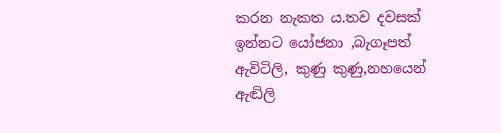කරන නැකත ය.තව දවසක් ඉන්නට යෝජනා ,බැගෑපත් ඇවිටිලි, කුණු කුණු,නහයෙන් ඇඬිලි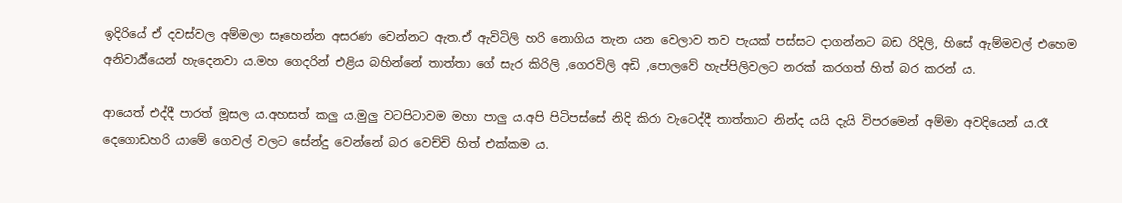ඉදිරියේ ඒ දවස්වල අම්මලා සෑහෙන්න අසරණ වෙන්නට ඇත.ඒ ඇවිටිලි හරි නොගිය තැන යන වෙලාව තව පැයක් පස්සට දාගන්නට බඩ රිදිලි, හිසේ ඇම්මවල් එහෙම අනිවාර්‍ය්යෙන් හැදෙනවා ය.මහ ගෙදරින් එළිය බහින්නේ තාත්තා ගේ සැර කිරිලි ,ගෙරවිලි අඩි ,පොලවේ හැප්පිලිවලට නරක් කරගත් හිත් බර කරන් ය.

ආයෙත් එද්දී පාරත් මූසල ය.අහසත් කලු ය.මුලු වටපිටාවම මහා පාලු ය.අපි පිටිපස්සේ නිදි කිරා වැටෙද්දී තාත්තාට නින්ද යයි දැයි විපරමෙන් අම්මා අවදියෙන් ය.රෑ දෙගොඩහරි යාමේ ගෙවල් වලට සේන්දු වෙන්නේ බර වෙච්චි හිත් එක්කම ය.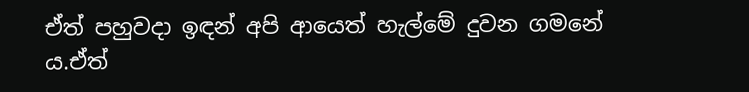ඒත් පහුවදා ඉඳන් අපි ආයෙත් හැල්මේ දුවන ගමනේ ය.ඒත්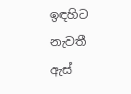ඉඳහිට නැවතී ඇස්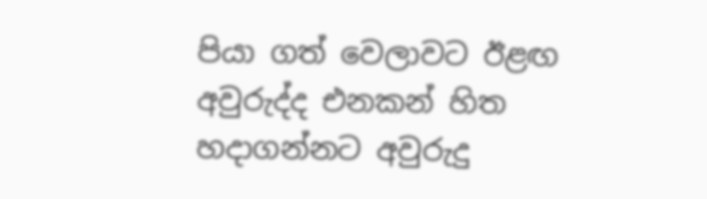පියා ගත් වෙලාවට ඊළඟ අවුරුද්ද එනකන් හිත හදාගන්නට අවුරුදු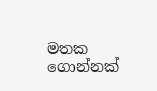මතක ගොන්නක්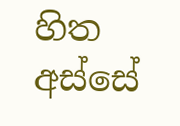හිත අස්සේ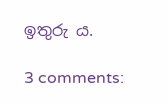ඉතුරු ය.

3 comments: